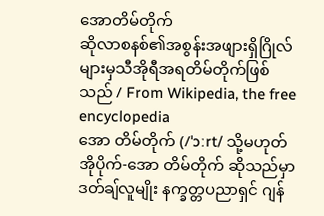အောတိမ်တိုက်
ဆိုလာစနစ်၏အစွန်းအဖျားရှိဂြိုလ်များမှသီအိုရီအရတိမ်တိုက်ဖြစ်သည် / From Wikipedia, the free encyclopedia
အော တိမ်တိုက် (/ˈɔːrt/ သို့မဟုတ် အိုပိုက်-အော တိမ်တိုက် ဆိုသည်မှာ ဒတ်ချ်လူမျိုး နက္ခတ္တပညာရှင် ဂျန်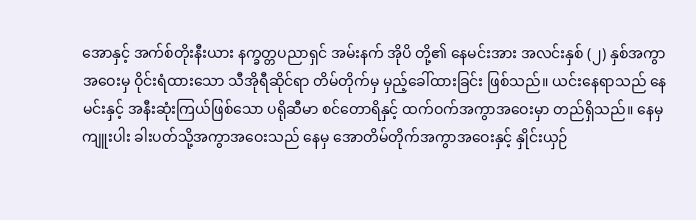အောနှင့် အက်စ်တိုးနီးယား နက္ခတ္တပညာရှင် အမ်းနက် အိုပိ တို့၏ နေမင်းအား အလင်းနှစ် (၂) နှစ်အကွာအဝေးမှ ဝိုင်းရံထားသော သီအိုရီဆိုင်ရာ တိမ်တိုက်မှ မှည့်ခေါ်ထားခြင်း ဖြစ်သည်။ ယင်းနေရာသည် နေမင်းနှင့် အနီးဆုံးကြယ်ဖြစ်သော ပရိုဆီမာ စင်တောရိနှင့် ထက်ဝက်အကွာအဝေးမှာ တည်ရှိသည်။ နေမှ ကျူးပါး ခါးပတ်သို့အကွာအဝေးသည် နေမှ အောတိမ်တိုက်အကွာအဝေးနှင့် နှိုင်းယှဉ်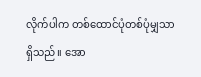လိုက်ပါက တစ်ထောင်ပုံတစ်ပုံမျှသာ ရှိသည်။ အော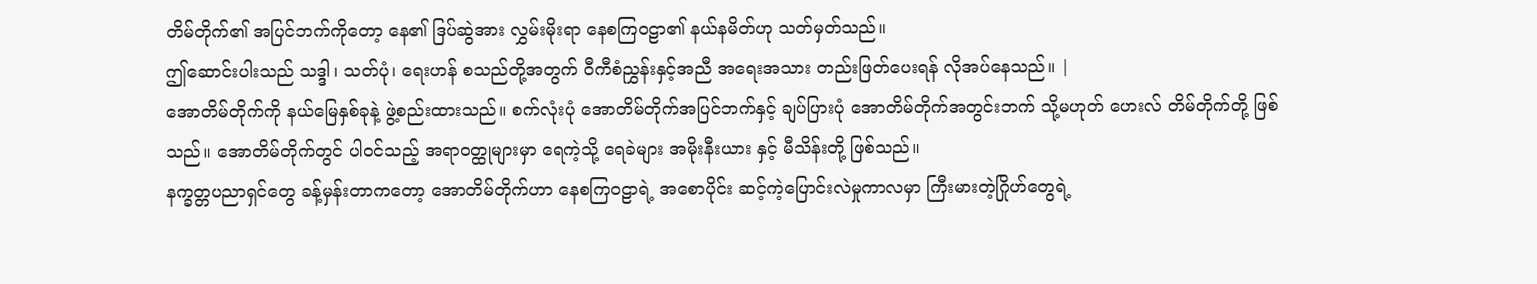တိမ်တိုက်၏ အပြင်ဘက်ကိုတော့ နေ၏ ဒြပ်ဆွဲအား လွှမ်းမိုးရာ နေစကြဝဠာ၏ နယ်နမိတ်ဟု သတ်မှတ်သည်။
ဤဆောင်းပါးသည် သဒ္ဒါ၊ သတ်ပုံ၊ ရေးဟန် စသည်တို့အတွက် ဝီကီစံညွှန်းနှင့်အညီ အရေးအသား တည်းဖြတ်ပေးရန် လိုအပ်နေသည်။ |
အောတိမ်တိုက်ကို နယ်မြေနှစ်ခုနဲ့ ဖွဲ့စည်းထားသည်။ စက်လုံးပုံ အောတိမ်တိုက်အပြင်ဘက်နှင့် ချပ်ပြားပုံ အောတိမ်တိုက်အတွင်းဘက် သို့မဟုတ် ဟေးလ် တိမ်တိုက်တို့ ဖြစ်သည်။ အောတိမ်တိုက်တွင် ပါဝင်သည့် အရာဝတ္ထုများမှာ ရေကဲ့သို့ ရေခဲများ အမိုးနီးယား နှင့် မီသိန်းတို့ ဖြစ်သည်။
နက္ခတ္တပညာရှင်တွေ ခန့်မှန်းတာကတော့ အောတိမ်တိုက်ဟာ နေစကြဝဠာရဲ့ အစောပိုင်း ဆင့်ကဲ့ပြောင်းလဲမှုကာလမှာ ကြီးမားတဲ့ဂြိုဟ်တွေရဲ့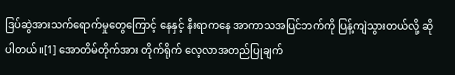ဒြပ်ဆွဲအားသက်ရောက်မှုတွေကြောင့် နေနှင့် နီးရာကနေ အာကာသအပြင်ဘက်ကို ပြန့်ကျဲသွားတယ်လို့ ဆိုပါတယ်။[1] အောတိမ်တိုက်အား တိုက်ရိုက် လေ့လာအတည်ပြုချက်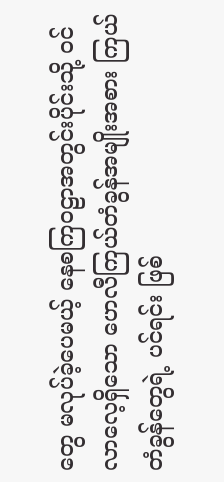တွေ မလုပ်ခဲ့ပေမယ့် နေစကြဝဠာအတွင်းပိုင်းသို့ ဝင်လာလေ့ရှိသော ဟေလီကြယ်တံခွန်အမျိုးအစား ကြယ်တံခွန်တွေရဲ့ ပင်ရင်း ဖြစ်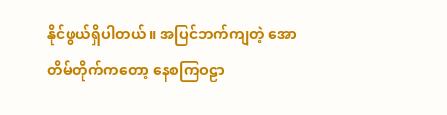နိုင်ဖွယ်ရှိပါတယ်။ အပြင်ဘက်ကျတဲ့ အောတိမ်တိုက်ကတော့ နေစကြဝဠာ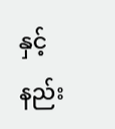နှင့် နည်း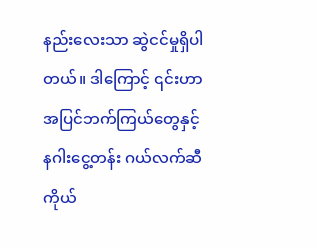နည်းလေးသာ ဆွဲငင်မှုရှိပါတယ်။ ဒါကြောင့် ၎င်းဟာ အပြင်ဘက်ကြယ်တွေနှင့် နဂါးငွေ့တန်း ဂယ်လက်ဆီကိုယ်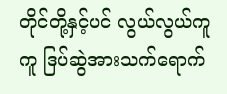တိုင်တို့နှင့်ပင် လွယ်လွယ်ကူကူ ဒြပ်ဆွဲအားသက်ရောက်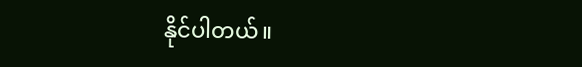နိုင်ပါတယ်။